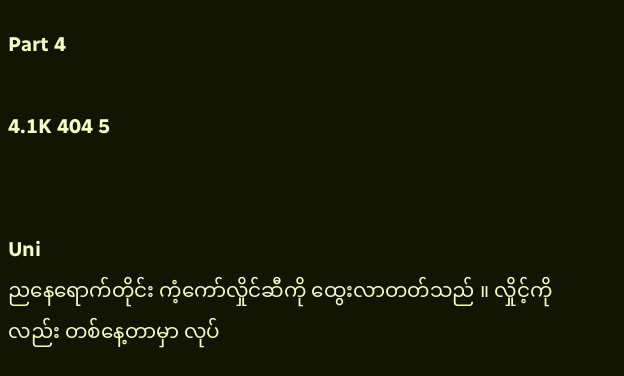Part 4

4.1K 404 5


Uni
ညနေရောက်တိုင်း ကံ့ကော်လှိုင်ဆီကို ထွေးလာတတ်သည် ။ လှိုင့်ကိုလည်း တစ်နေ့တာမှာ လုပ်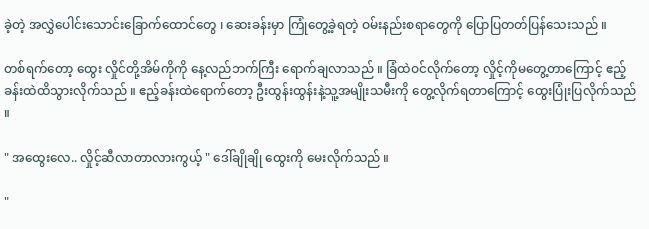ခဲ့တဲ့ အလွှဲပေါင်းသောင်းခြောက်ထောင်တွေ ၊ ဆေးခန်းမှာ ကြုံတွေ့ခဲ့ရတဲ့ ဝမ်းနည်းစရာတွေကို ပြောပြတတ်ပြန်သေးသည် ။

တစ်ရက်တော့ ထွေး လှိုင်တို့အိမ်ကိုကို နေ့လည်ဘက်ကြီး ရောက်ချလာသည် ။ ခြံထဲဝင်လိုက်တော့ လှိုင့်ကိုမတွေ့တာကြောင့် ဧည့်ခန်းထဲထိသွားလိုက်သည် ။ ဧည့်ခန်းထဲရောက်တော့ ဦးထွန်းထွန်းနဲ့သူ့အမျိုးသမီးကို တွေ့လိုက်ရတာကြောင့် ထွေးပြုံးပြလိုက်သည် ။

" အထွေးလေ.. လှိုင့်ဆီလာတာလားကွယ့် " ဒေါ်ချိုချို ထွေးကို မေးလိုက်သည် ။

"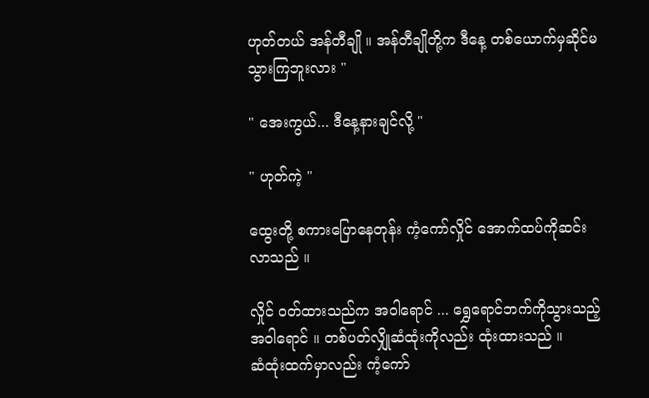ဟုတ်တယ် အန်တီချို ။ အန်တီချိုတို့က ဒီနေ့ တစ်ယောက်မှဆိုင်မသွားကြဘူးလား "

" အေးကွယ်... ဒီနေ့နားချင်လို့ "

" ဟုတ်ကဲ့ "

ထွေးတို့ စကားပြောနေတုန်း ကံ့ကော်လှိုင် အောက်ထပ်ကိုဆင်းလာသည် ။

လှိုင် ဝတ်ထားသည်က အဝါရောင် ... ရွှေရောင်ဘက်ကိုသွားသည့်အဝါရောင် ။ တစ်ပတ်လျှိုဆံထုံးကိုလည်း ထုံးထားသည် ။
ဆံထုံးထက်မှာလည်း ကံ့ကော်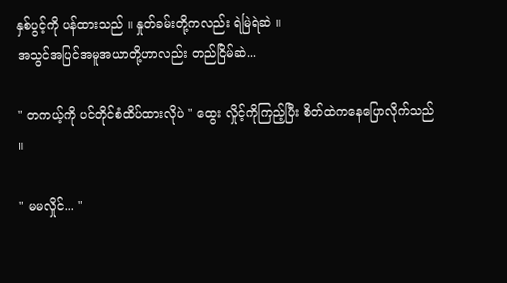နှစ်ပွင့်ကို ပန်ထားသည် ။ နှုတ်ခမ်းတို့ကလည်း ရဲမြဲရဲဆဲ ။
အသွင်အပြင်အမူအယာတို့ဟာလည်း တည်ငြိမ်ဆဲ...

" တကယ့်ကို ပင်တိုင်စံထိပ်ထားလိုပဲ " ထွေး လှိုင့်ကိုကြည့်ပြီး စိတ်ထဲကနေပြောလိုက်သည် ။

" မမလှိုင်... "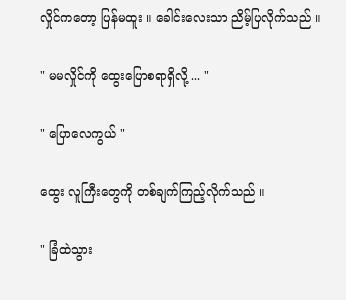လှိုင်ကတော့ ပြန်မထူး ။ ခေါင်းလေးသာ ညိမ့်ပြလိုက်သည် ။

" မမလှိုင်ကို ထွေးပြောစရာရှိလို့ ... "

" ပြောလေကွယ် "

ထွေး လူကြီးတွေကို တစ်ချက်ကြည့်လိုက်သည် ။

" ခြံထဲသွား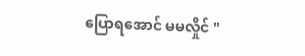ပြောရအောင် မမလှိုင် "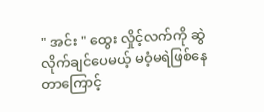" အင်း " ထွေး လှိုင့်လက်ကို ဆွဲလိုက်ချင်ပေမယ့် မဝံ့မရဲဖြစ်နေတာကြောင့်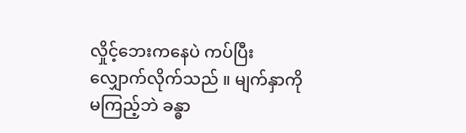လှိုင့်ဘေးကနေပဲ ကပ်ပြီးလျှောက်လိုက်သည် ။ မျက်နှာကို မကြည့်ဘဲ ခန္ဓာ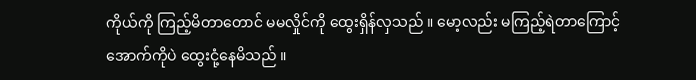ကိုယ်ကို ကြည့်မိတာတောင် မမလှိုင်ကို ထွေးရှိန်လှသည် ။ မော့လည်း မကြည့်ရဲတာကြောင့် အောက်ကိုပဲ ထွေးငုံ့နေမိသည် ။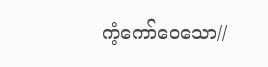ကံ့ကော်ဝေသော//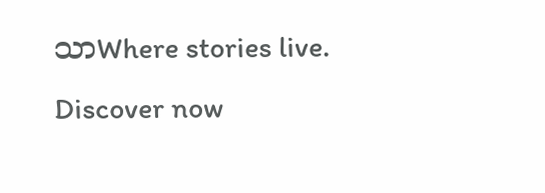သာWhere stories live. Discover now